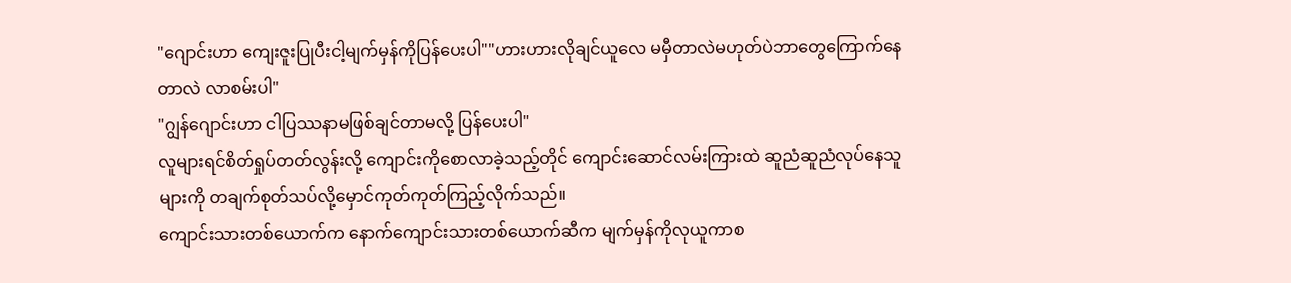"ဂျောင်းဟာ ကျေးဇူးပြုပီးငါ့မျက်မှန်ကိုပြန်ပေးပါ""ဟားဟားလိုချင်ယူလေ မမှီတာလဲမဟုတ်ပဲဘာတွေကြောက်နေတာလဲ လာစမ်းပါ"
"ဂျွန်ဂျောင်းဟာ ငါပြဿနာမဖြစ်ချင်တာမလို့ ပြန်ပေးပါ"
လူများရင်စိတ်ရှုပ်တတ်လွန်းလို့ ကျောင်းကိုစောလာခဲ့သည့်တိုင် ကျောင်းဆောင်လမ်းကြားထဲ ဆူညံဆူညံလုပ်နေသူများကို တချက်စုတ်သပ်လို့မှောင်ကုတ်ကုတ်ကြည့်လိုက်သည်။
ကျောင်းသားတစ်ယောက်က နောက်ကျောင်းသားတစ်ယောက်ဆီက မျက်မှန်ကိုလုယူကာစ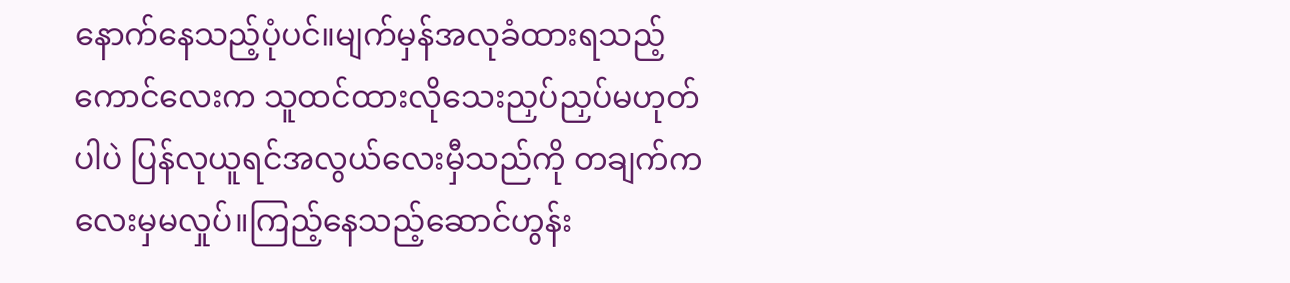နောက်နေသည့်ပုံပင်။မျက်မှန်အလုခံထားရသည့်ကောင်လေးက သူထင်ထားလိုသေးညှပ်ညှပ်မဟုတ်ပါပဲ ပြန်လုယူရင်အလွယ်လေးမှီသည်ကို တချက်ကလေးမှမလှုပ်။ကြည့်နေသည့်ဆောင်ဟွန်း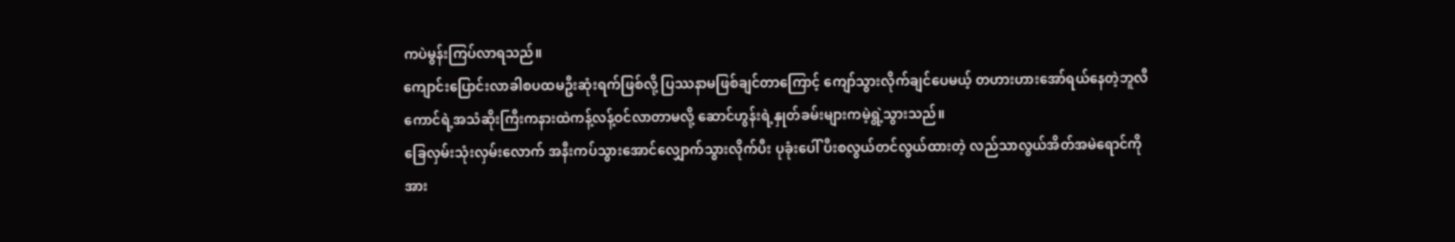ကပဲမွန်းကြပ်လာရသည်။
ကျောင်းပြောင်းလာခါစပထမဦးဆုံးရက်ဖြစ်လို့ ပြဿနာမဖြစ်ချင်တာကြောင့် ကျော်သွားလိုက်ချင်ပေမယ့် တဟားဟားအော်ရယ်နေတဲ့ဘူလီကောင်ရဲ့အသံဆိုးကြီးကနားထဲကန့်လန့်ဝင်လာတာမလို့ ဆောင်ဟွန်းရဲ့နှုတ်ခမ်းများကမဲ့ရွဲ့သွားသည်။
ခြေလှမ်းသုံးလှမ်းလောက် အနီးကပ်သွားအောင်လျှောက်သွားလိုက်ပီး ပုခုံးပေါ် ပီးစလွယ်တင်လွယ်ထားတဲ့ လည်သာလွယ်အိတ်အမဲရောင်ကို အား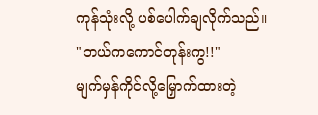ကုန်သုံးလို့ ပစ်ပေါက်ချလိုက်သည်။
"ဘယ်ကကောင်တုန်းကွ!!"
မျက်မှန်ကိုင်လို့မြှောက်ထားတဲ့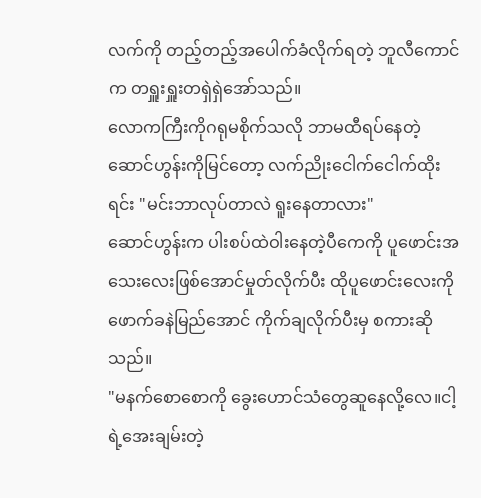လက်ကို တည့်တည့်အပေါက်ခံလိုက်ရတဲ့ ဘူလီကောင်က တရှူးရှူးတရှဲရှဲအော်သည်။
လောကကြီးကိုဂရုမစိုက်သလို ဘာမထီရပ်နေတဲ့ဆောင်ဟွန်းကိုမြင်တော့ လက်ညိုးငေါက်ငေါက်ထိုးရင်း "မင်းဘာလုပ်တာလဲ ရူးနေတာလား"
ဆောင်ဟွန်းက ပါးစပ်ထဲဝါးနေတဲ့ပီကေကို ပူဖောင်းအသေးလေးဖြစ်အောင်မှုတ်လိုက်ပီး ထိုပူဖောင်းလေးကို ဖောက်ခနဲမြည်အောင် ကိုက်ချလိုက်ပီးမှ စကားဆိုသည်။
"မနက်စောစောကို ခွေးဟောင်သံတွေဆူနေလို့လေ။ငါ့ရဲ့အေးချမ်းတဲ့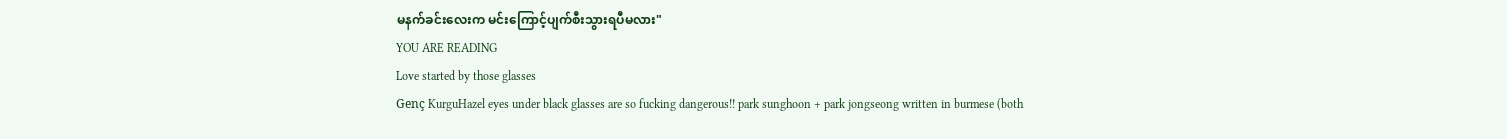မနက်ခင်းလေးက မင်းကြောင့်ပျက်စီးသွားရပီမလား"
YOU ARE READING
Love started by those glasses
Genç KurguHazel eyes under black glasses are so fucking dangerous!! park sunghoon + park jongseong written in burmese (both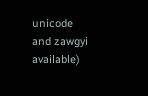unicode and zawgyi available)